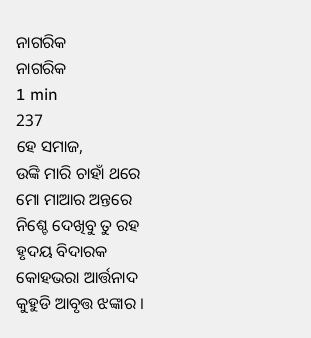ନାଗରିକ
ନାଗରିକ
1 min
237
ହେ ସମାଜ,
ଉଙ୍କି ମାରି ଚାହାଁ ଥରେ
ମୋ ମାଆର ଅନ୍ତରେ
ନିଶ୍ଚେ ଦେଖିବୁ ତୁ ରହ
ହୃଦୟ ବିଦାରକ
କୋହଭରା ଆର୍ତ୍ତନାଦ
କୁହୁଡି ଆବୃତ୍ତ ଝଙ୍କାର ।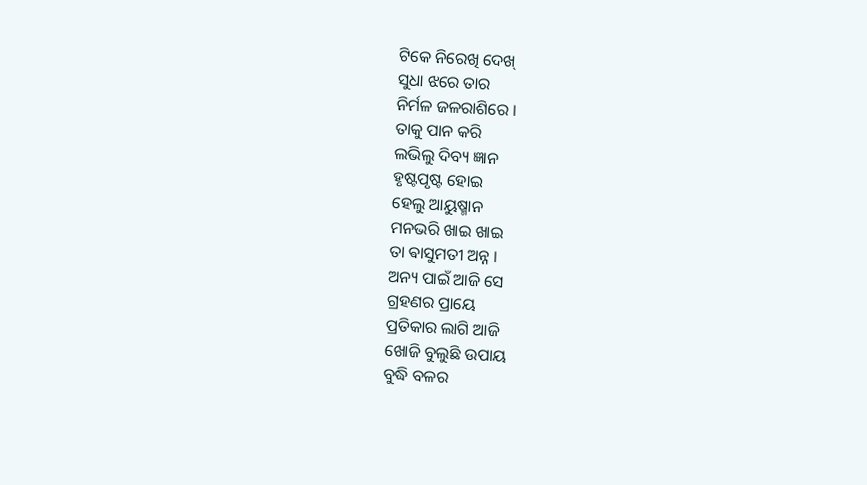ଟିକେ ନିରେଖି ଦେଖ୍
ସୁଧା ଝରେ ତାର
ନିର୍ମଳ ଜଳରାଶିରେ ।
ତାକୁ ପାନ କରି
ଲଭିଲୁ ଦିବ୍ୟ ଜ୍ଞାନ
ହୃଷ୍ଟପୃଷ୍ଟ ହୋଇ
ହେଲୁ ଆୟୁଷ୍ମାନ
ମନଭରି ଖାଇ ଖାଇ
ତା ଵାସୁମତୀ ଅନ୍ନ ।
ଅନ୍ୟ ପାଇଁ ଆଜି ସେ
ଗ୍ରହଣର ପ୍ରାୟେ
ପ୍ରତିକାର ଲାଗି ଆଜି
ଖୋଜି ବୁଲୁଛି ଉପାୟ
ବୁଦ୍ଧି ବଳର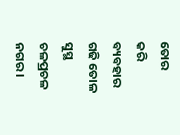ତୋର
କରି ବ୍ୟବହାର
ଗଢି ତୋଳ ସୁସ୍ଥ
ଚଳପ୍ରଚଳ ନଗର ।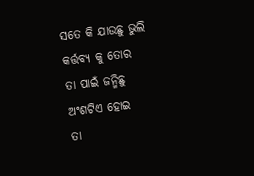ସତେ କି ଯାଉଛୁ ଭୁଲି
କର୍ତ୍ତବ୍ୟ କୁ ତୋର
ତା ପାଇଁ ଜନ୍ମିଛୁ
ଅଂଶଟିଏ ହୋଇ
ତା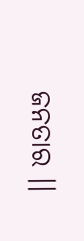ଜନତାର ।।